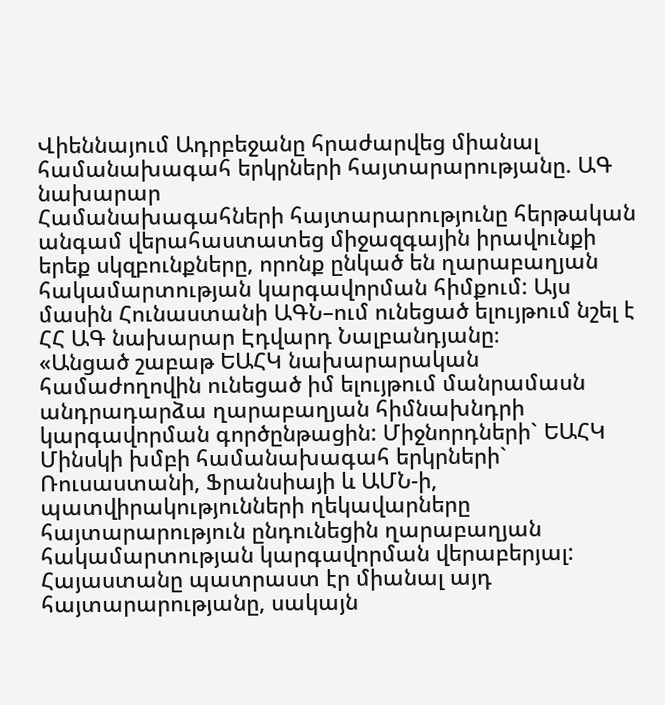Վիեննայում Ադրբեջանը հրաժարվեց միանալ համանախագահ երկրների հայտարարությանը. ԱԳ նախարար
Համանախագահների հայտարարությունը հերթական անգամ վերահաստատեց միջազգային իրավունքի երեք սկզբունքները, որոնք ընկած են ղարաբաղյան հակամարտության կարգավորման հիմքում: Այս մասին Հունաստանի ԱԳՆ–ում ունեցած ելույթում նշել է ՀՀ ԱԳ նախարար Էդվարդ Նալբանդյանը։
«Անցած շաբաթ ԵԱՀԿ նախարարական համաժողովին ունեցած իմ ելույթում մանրամասն անդրադարձա ղարաբաղյան հիմնախնդրի կարգավորման գործընթացին: Միջնորդների` ԵԱՀԿ Մինսկի խմբի համանախագահ երկրների` Ռուսաստանի, Ֆրանսիայի և ԱՄՆ-ի, պատվիրակությունների ղեկավարները հայտարարություն ընդունեցին ղարաբաղյան հակամարտության կարգավորման վերաբերյալ: Հայաստանը պատրաստ էր միանալ այդ հայտարարությանը, սակայն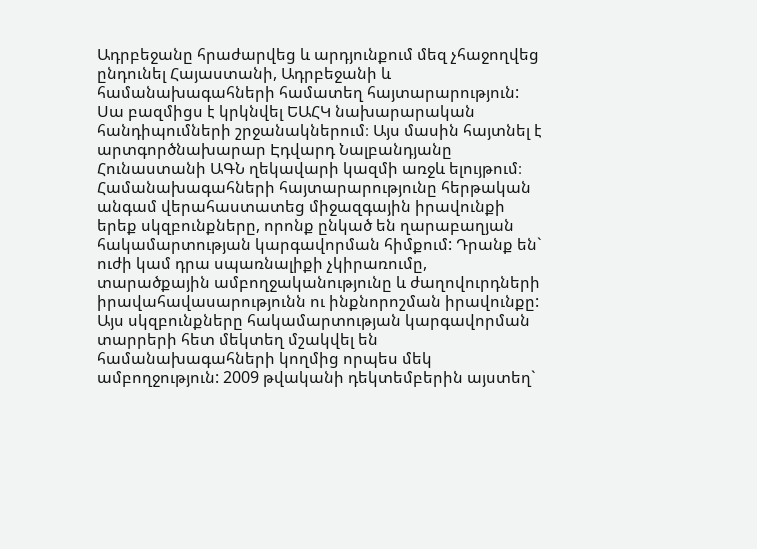Ադրբեջանը հրաժարվեց և արդյունքում մեզ չհաջողվեց ընդունել Հայաստանի, Ադրբեջանի և համանախագահների համատեղ հայտարարություն: Սա բազմիցս է կրկնվել ԵԱՀԿ նախարարական հանդիպումների շրջանակներում։ Այս մասին հայտնել է արտգործնախարար Էդվարդ Նալբանդյանը Հունաստանի ԱԳՆ ղեկավարի կազմի առջև ելույթում։
Համանախագահների հայտարարությունը հերթական անգամ վերահաստատեց միջազգային իրավունքի երեք սկզբունքները, որոնք ընկած են ղարաբաղյան հակամարտության կարգավորման հիմքում: Դրանք են` ուժի կամ դրա սպառնալիքի չկիրառումը, տարածքային ամբողջականությունը և ժաղովուրդների իրավահավասարությունն ու ինքնորոշման իրավունքը: Այս սկզբունքները հակամարտության կարգավորման տարրերի հետ մեկտեղ մշակվել են համանախագահների կողմից որպես մեկ ամբողջություն: 2009 թվականի դեկտեմբերին այստեղ`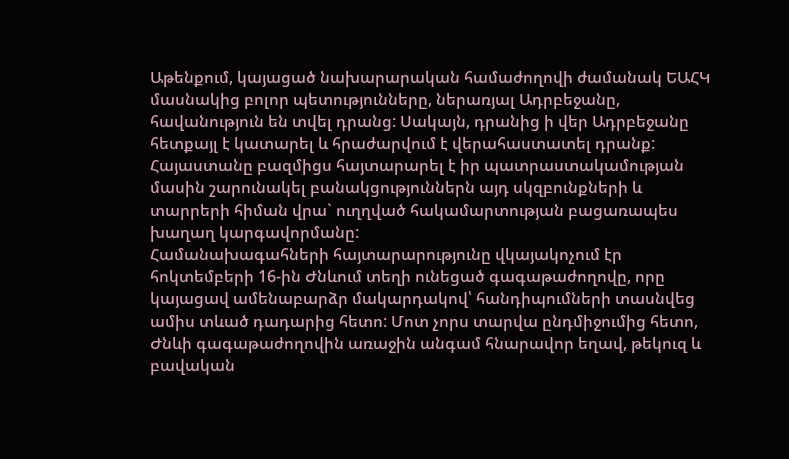Աթենքում, կայացած նախարարական համաժողովի ժամանակ ԵԱՀԿ մասնակից բոլոր պետությունները, ներառյալ Ադրբեջանը, հավանություն են տվել դրանց: Սակայն, դրանից ի վեր Ադրբեջանը հետքայլ է կատարել և հրաժարվում է վերահաստատել դրանք: Հայաստանը բազմիցս հայտարարել է իր պատրաստակամության մասին շարունակել բանակցություններն այդ սկզբունքների և տարրերի հիման վրա` ուղղված հակամարտության բացառապես խաղաղ կարգավորմանը:
Համանախագահների հայտարարությունը վկայակոչում էր հոկտեմբերի 16-ին Ժնևում տեղի ունեցած գագաթաժողովը, որը կայացավ ամենաբարձր մակարդակով՝ հանդիպումների տասնվեց ամիս տևած դադարից հետո: Մոտ չորս տարվա ընդմիջումից հետո, Ժնևի գագաթաժողովին առաջին անգամ հնարավոր եղավ, թեկուզ և բավական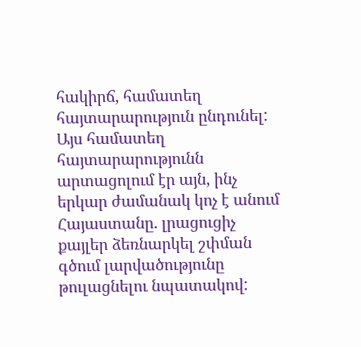հակիրճ, համատեղ հայտարարություն ընդունել: Այս համատեղ հայտարարությունն արտացոլում էր այն, ինչ երկար ժամանակ կոչ է անում Հայաստանը. լրացուցիչ քայլեր ձեռնարկել շփման գծում լարվածությունը թուլացնելու նպատակով: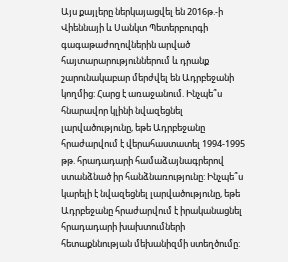Այս քայլերը ներկայացվել են 2016թ.-ի Վիեննայի և Սանկտ Պետերբուրգի գագաթաժողովներին արված հայտարարություններում և դրանք շարունակաբար մերժվել են Ադրբեջանի կողմից: Հարց է առաջանում. Ինչպե՞ս հնարավոր կլինի նվազեցնել լարվածությունը, եթե Ադրբեջանը հրաժարվում է վերահաստատել 1994-1995 թթ. հրադադարի համաձայնագրերով ստանձնած իր հանձնառությունը: Ինչպե՞ս կարելի է նվազեցնել լարվածությունը, եթե Ադրբեջանը հրաժարվում է իրականացնել հրադադարի խախտումների հետաքննության մեխանիզմի ստեղծումը: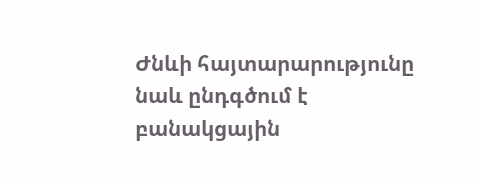Ժնևի հայտարարությունը նաև ընդգծում է բանակցային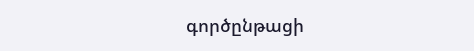գործընթացի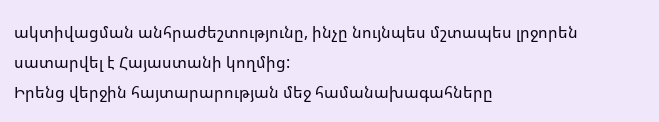ակտիվացման անհրաժեշտությունը, ինչը նույնպես մշտապես լրջորեն սատարվել է Հայաստանի կողմից:
Իրենց վերջին հայտարարության մեջ համանախագահները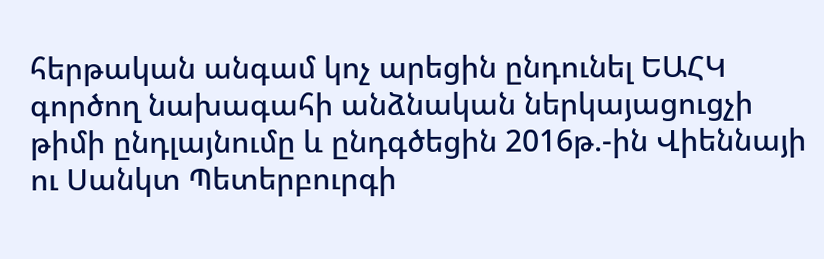հերթական անգամ կոչ արեցին ընդունել ԵԱՀԿ գործող նախագահի անձնական ներկայացուցչի թիմի ընդլայնումը և ընդգծեցին 2016թ.-ին Վիեննայի ու Սանկտ Պետերբուրգի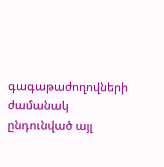գագաթաժողովների ժամանակ ընդունված այլ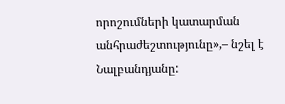որոշումների կատարման անհրաժեշտությունը»,– նշել է Նալբանդյանը: